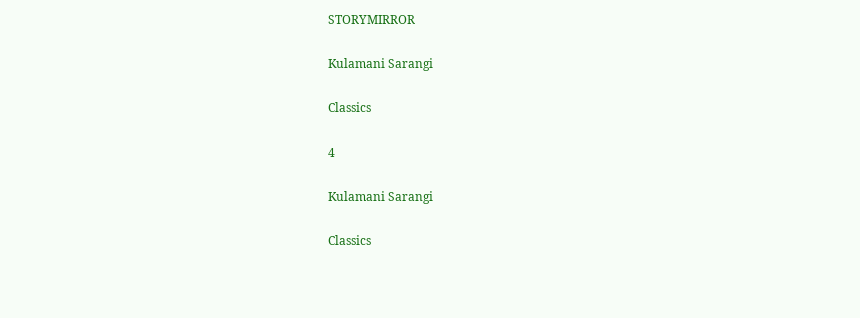STORYMIRROR

Kulamani Sarangi

Classics

4

Kulamani Sarangi

Classics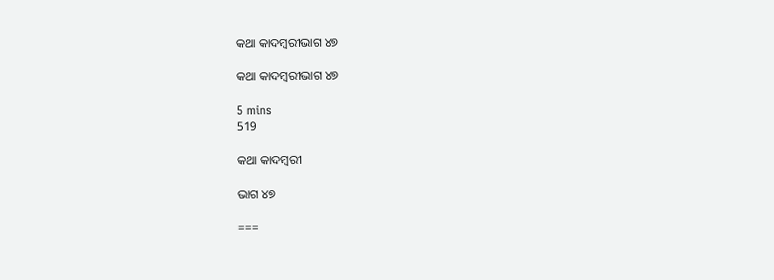କଥା କାଦମ୍ବରୀଭାଗ ୪୭

କଥା କାଦମ୍ବରୀଭାଗ ୪୭

5 mins
519

କଥା କାଦମ୍ବରୀ

ଭାଗ ୪୭

===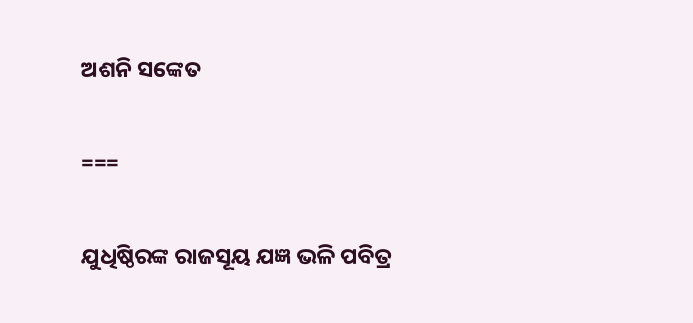ଅଶନି ସଙ୍କେତ

===

ଯୁଧିଷ୍ଠିରଙ୍କ ରାଜସୂୟ ଯଜ୍ଞ ଭଳି ପବିତ୍ର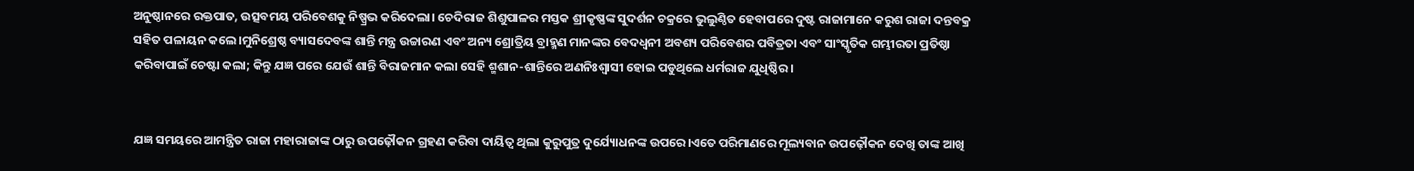ଅନୁଷ୍ଠାନରେ ରକ୍ତପାତ, ଉତ୍ସବମୟ ପରିବେଶକୁ ନିଷ୍ପ୍ରଭ କରିଦେଲା। ଚେଦିରାଜ ଶିଶୁପାଳର ମସ୍ତକ ଶ୍ରୀକୃଷ୍ଣଙ୍କ ସୁଦର୍ଶନ ଚକ୍ରରେ ଭୁଲୁଣ୍ଠିତ ହେବାପରେ ଦୁଷ୍ଟ ରାଜାମାନେ କରୁଶ ରାଜା ଦନ୍ତବକ୍ର ସହିତ ପଳାୟନ କଲେ।ମୁନିଶ୍ରେଷ୍ଠ ବ୍ୟାସଦେବଙ୍କ ଶାନ୍ତି ମନ୍ତ୍ର ଉଚ୍ଚାରଣ ଏବଂ ଅନ୍ୟ ଶ୍ରୋତ୍ରିୟ ବ୍ରାହ୍ମଣ ମାନଙ୍କର ବେଦଧ୍ବନୀ ଅବଶ୍ୟ ପରିବେଶର ପବିତ୍ରତା ଏବଂ ସାଂସ୍କୃତିକ ଗମ୍ଭୀରତା ପ୍ରତିଷ୍ଠା କରିବାପାଇଁ ଚେଷ୍ଟା କଲା; କିନ୍ତୁ ଯଜ୍ଞ ପରେ ଯେଉଁ ଶାନ୍ତି ବିରାଜମାନ କଲା ସେହି ଶ୍ମଶାନ-ଶାନ୍ତିରେ ଅଣନିଃଶ୍ବାସୀ ହୋଇ ପଡୁଥିଲେ ଧର୍ମରାଜ ଯୁଧିଷ୍ଠିର।


ଯଜ୍ଞ ସମୟରେ ଆମନ୍ତ୍ରିତ ରାଜା ମହାରାଜାଙ୍କ ଠାରୁ ଉପଢ଼ୌକନ ଗ୍ରହଣ କରିବା ଦାୟିତ୍ବ ଥିଲା କୁରୁପୁତ୍ର ଦୁର୍ଯ୍ୟୋଧନଙ୍କ ଉପରେ।ଏତେ ପରିମାଣରେ ମୂଲ୍ୟବାନ ଉପଢ଼ୌକନ ଦେଖି ତାଙ୍କ ଆଖି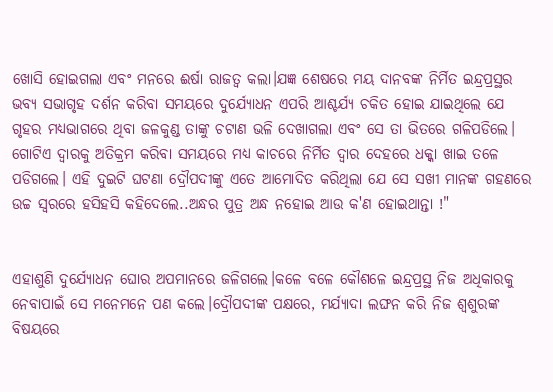ଖୋସି ହୋଇଗଲା ଏବଂ ମନରେ ଈର୍ଷା ରାଜତ୍ଵ କଲା।ଯଜ୍ଞ ଶେଷରେ ମୟ ଦାନବଙ୍କ ନିର୍ମିତ ଇନ୍ଦ୍ରପ୍ରସ୍ଥର ଭବ୍ୟ ସଭାଗୃହ ଦର୍ଶନ କରିବା ସମୟରେ ଦୁର୍ଯ୍ୟୋଧନ ଏପରି ଆଶ୍ଚର୍ଯ୍ୟ ଚକିତ ହୋଇ ଯାଇଥିଲେ ଯେ ଗୃହର ମଧ୍ୟଭାଗରେ ଥିବା ଜଳକୁଣ୍ଡ ତାଙ୍କୁ ଚଟାଣ ଭଳି ଦେଖାଗଲା ଏବଂ ସେ ତା ଭିତରେ ଗଳିପଡିଲେ। ଗୋଟିଏ ଦ୍ବାରକୁ ଅତିକ୍ରମ କରିବା ସମୟରେ ମଧ୍ୟ କାଚରେ ନିର୍ମିତ ଦ୍ବାର ଦେହରେ ଧକ୍କା ଖାଇ ତଳେ ପଡିଗଲେ। ଏହି ଦୁଇଟି ଘଟଣା ଦ୍ରୌପଦୀଙ୍କୁ ଏତେ ଆମୋଦିତ କରିଥିଲା ଯେ ସେ ସଖୀ ମାନଙ୍କ ଗହଣରେ ଉଚ୍ଚ ସ୍ବରରେ ହସିହସି କହିଦେଲେ..ଅନ୍ଧର ପୁତ୍ର ଅନ୍ଧ ନହୋଇ ଆଉ କ'ଣ ହୋଇଥାନ୍ତା !"


ଏହାଶୁଣି ଦୁର୍ଯ୍ୟୋଧନ ଘୋର ଅପମାନରେ ଜଳିଗଲେ।କଳେ ବଳେ କୌଶଳେ ଇନ୍ଦ୍ରପ୍ରସ୍ଥ ନିଜ ଅଧିକାରକୁ ନେବାପାଇଁ ସେ ମନେମନେ ପଣ କଲେ।ଦ୍ରୌପଦୀଙ୍କ ପକ୍ଷରେ, ମର୍ଯ୍ୟାଦା ଲଙ୍ଘନ କରି ନିଜ ଶ୍ଵଶୁରଙ୍କ ବିଷୟରେ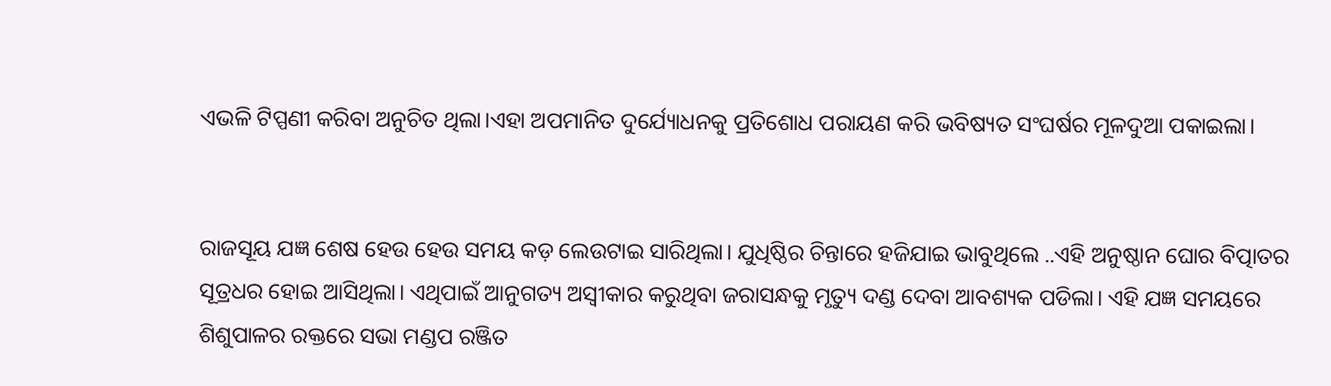ଏଭଳି ଟିପ୍ପଣୀ କରିବା ଅନୁଚିତ ଥିଲା।ଏହା ଅପମାନିତ ଦୁର୍ଯ୍ୟୋଧନକୁ ପ୍ରତିଶୋଧ ପରାୟଣ କରି ଭବିଷ୍ୟତ ସଂଘର୍ଷର ମୂଳଦୁଆ ପକାଇଲା।


ରାଜସୂୟ ଯଜ୍ଞ ଶେଷ ହେଉ ହେଉ ସମୟ କଡ଼ ଲେଉଟାଇ ସାରିଥିଲା। ଯୁଧିଷ୍ଠିର ଚିନ୍ତାରେ ହଜିଯାଇ ଭାବୁଥିଲେ ..ଏହି ଅନୁଷ୍ଠାନ ଘୋର ବିତ୍ପାତର ସୂତ୍ରଧର ହୋଇ ଆସିଥିଲା। ଏଥିପାଇଁ ଆନୁଗତ୍ୟ ଅସ୍ବୀକାର କରୁଥିବା ଜରାସନ୍ଧକୁ ମୃତ୍ୟୁ ଦଣ୍ଡ ଦେବା ଆବଶ୍ୟକ ପଡିଲା। ଏହି ଯଜ୍ଞ ସମୟରେ ଶିଶୁପାଳର ରକ୍ତରେ ସଭା ମଣ୍ଡପ ରଞ୍ଜିତ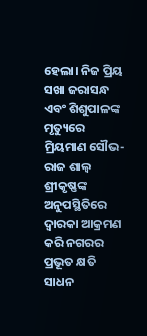ହେଲା। ନିଜ ପ୍ରିୟ ସଖା ଜରାସନ୍ଧ ଏବଂ ଶିଶୁପାଳଙ୍କ ମୃତ୍ୟୁରେ ମ୍ରିୟମାଣ ସୌଭ-ରାଜ ଶାଲ୍ବ ଶ୍ରୀକୃଷ୍ଣଙ୍କ ଅନୁପସ୍ଥିତିରେ ଦ୍ଵାରକା ଆକ୍ରମଣ କରି ନଗରର ପ୍ରଭୂତ କ୍ଷତି ସାଧନ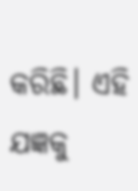କରିଛି। ଏହି ଯଜ୍ଞକୁ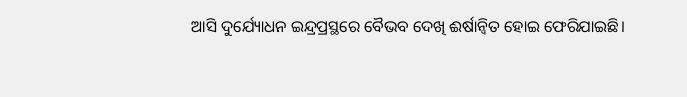ଆସି ଦୁର୍ଯ୍ୟୋଧନ ଇନ୍ଦ୍ରପ୍ରସ୍ଥରେ ବୈଭବ ଦେଖି ଈର୍ଷାନ୍ବିତ ହୋଇ ଫେରିଯାଇଛି।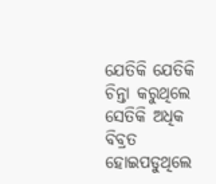ଯେତିକି ଯେତିକି ଚିନ୍ତା କରୁଥିଲେ ସେତିକି ଅଧିକ ବିବ୍ରତ ହୋଇପଡୁଥିଲେ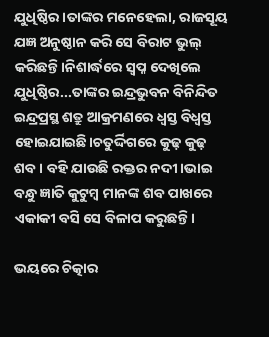ଯୁଧିଷ୍ଠିର।ତାଙ୍କର ମନେହେଲା, ରାଜସୂୟ ଯଜ୍ଞ ଅନୁଷ୍ଠାନ କରି ସେ ବିରାଟ ଭୁଲ୍ କରିଛନ୍ତି।ନିଶାର୍ଦ୍ଧରେ ସ୍ବପ୍ନ ଦେଖିଲେ ଯୁଧିଷ୍ଠିର...ତାଙ୍କର ଇନ୍ଦ୍ରଭୁବନ ବିନିନ୍ଦିତ ଇନ୍ଦ୍ରପ୍ରସ୍ଥ ଶତ୍ରୁ ଆକ୍ରମଣରେ ଧ୍ବସ୍ତ ବିଧ୍ବସ୍ତ ହୋଇଯାଇଛି।ଚତୁର୍ଦ୍ଦିଗରେ କୁଢ଼ କୁଢ଼ ଶବ। ବହି ଯାଉଛି ରକ୍ତର ନଦୀ।ଭାଇ ବନ୍ଧୁ ଜ୍ଞାତି କୁଟୁମ୍ବ ମାନଙ୍କ ଶବ ପାଖରେ ଏକାକୀ ବସି ସେ ବିଳାପ କରୁଛନ୍ତି।

ଭୟରେ ଚିତ୍କାର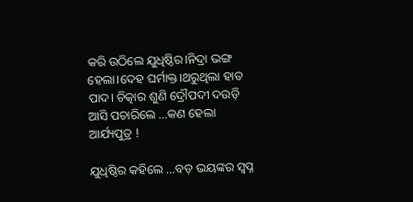କରି ଉଠିଲେ ଯୁଧିଷ୍ଠିର।ନିଦ୍ରା ଭଙ୍ଗ ହେଲା।ଦେହ ଘର୍ମାକ୍ତ।ଥରୁଥିଲା ହାତ ପାଦ। ଚିତ୍କାର ଶୁଣି ଦ୍ରୌପଦୀ ଦଉଡ଼ି ଆସି ପଚାରିଲେ ...କଣ ହେଲା ଆର୍ଯ୍ୟପୁତ୍ର !

ଯୁଧିଷ୍ଠିର କହିଲେ ...ବଡ଼ ଭୟଙ୍କର ସ୍ଵପ୍ନ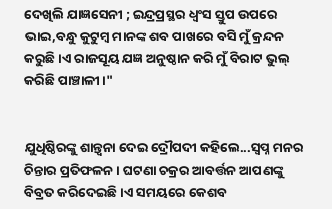ଦେଖିଲି ଯାଜ୍ଞସେନୀ ; ଇନ୍ଦ୍ରପ୍ରସ୍ଥର ଧ୍ବଂସ ସ୍ତୁପ ଉପରେ ଭାଇ,ବନ୍ଧୁ କୁଟୁମ୍ବ ମାନଙ୍କ ଶବ ପାଖରେ ବସି ମୁଁ କ୍ରନ୍ଦନ କରୁଛି।ଏ ରାଜସୂୟ ଯଜ୍ଞ ଅନୁଷ୍ଠାନ କରି ମୁଁ ବିରାଟ ଭୁଲ୍ କରିଛି ପାଞ୍ଚାଳୀ।"


ଯୁଧିଷ୍ଠିରଙ୍କୁ ଶାନ୍ତ୍ବନା ଦେଇ ଦ୍ରୌପଦୀ କହିଲେ...ସ୍ବପ୍ନ ମନର ଚିନ୍ତାର ପ୍ରତିଫଳନ। ଘଟଣା ଚକ୍ରର ଆବର୍ତ୍ତନ ଆପଣଙ୍କୁ ବିବ୍ରତ କରିଦେଇଛି।ଏ ସମୟରେ କେଶବ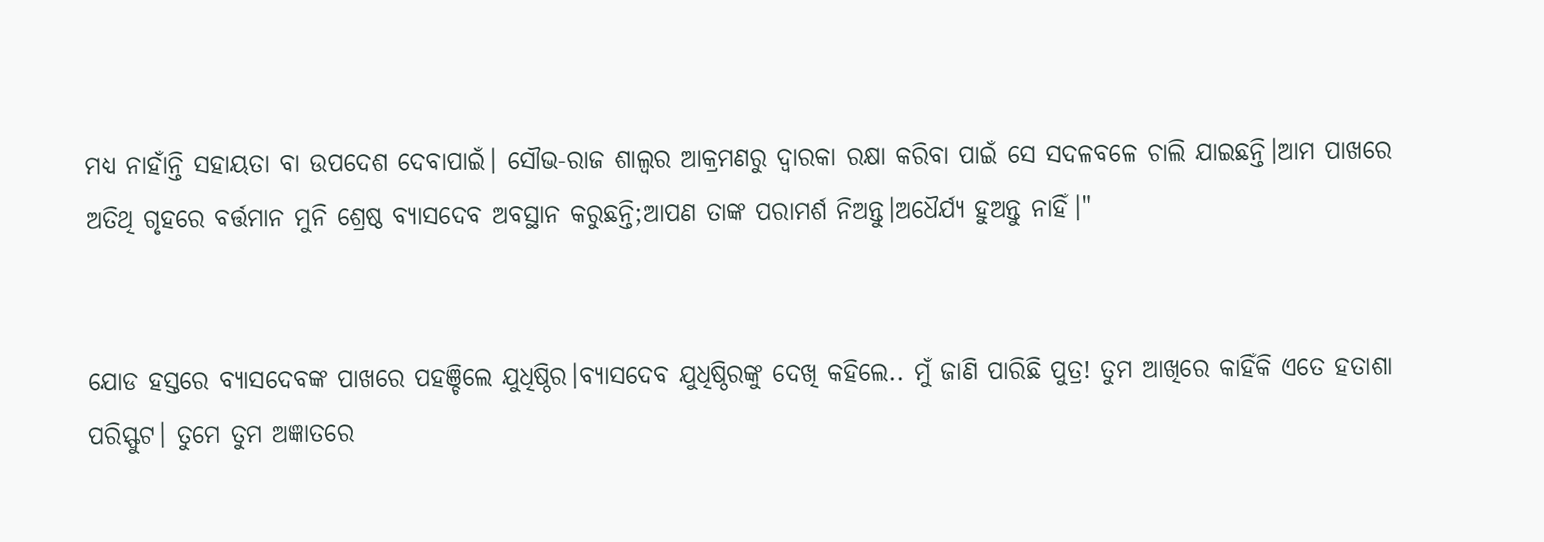ମଧ୍ୟ ନାହାଁନ୍ତି ସହାୟତା ବା ଉପଦେଶ ଦେବାପାଇଁ। ସୌଭ-ରାଜ ଶାଲ୍ବର ଆକ୍ରମଣରୁ ଦ୍ଵାରକା ରକ୍ଷା କରିବା ପାଇଁ ସେ ସଦଳବଳେ ଚାଲି ଯାଇଛନ୍ତି।ଆମ ପାଖରେ ଅତିଥି ଗୃହରେ ବର୍ତ୍ତମାନ ମୁନି ଶ୍ରେଷ୍ଠ ବ୍ୟାସଦେବ ଅବସ୍ଥାନ କରୁଛନ୍ତି;ଆପଣ ତାଙ୍କ ପରାମର୍ଶ ନିଅନ୍ତୁ।ଅଧୈର୍ଯ୍ୟ ହୁଅନ୍ତୁ ନାହିଁ।"


ଯୋଡ ହସ୍ତରେ ବ୍ୟାସଦେବଙ୍କ ପାଖରେ ପହଞ୍ଚିଲେ ଯୁଧିଷ୍ଠିର।ବ୍ୟାସଦେବ ଯୁଧିଷ୍ଠିରଙ୍କୁ ଦେଖି କହିଲେ.. ମୁଁ ଜାଣି ପାରିଛି ପୁତ୍ର! ତୁମ ଆଖିରେ କାହିଁକି ଏତେ ହତାଶା ପରିସ୍ଫୁଟ। ତୁମେ ତୁମ ଅଜ୍ଞାତରେ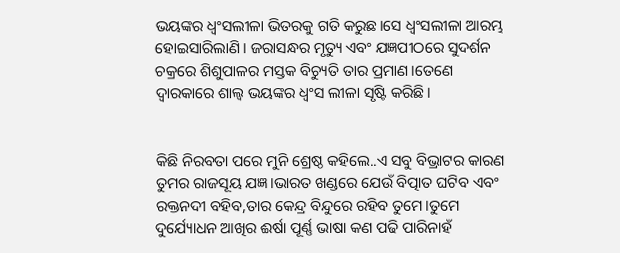ଭୟଙ୍କର ଧ୍ବଂସଲୀଳା ଭିତରକୁ ଗତି କରୁଛ।ସେ ଧ୍ବଂସଲୀଳା ଆରମ୍ଭ ହୋଇସାରିଲାଣି। ଜରାସନ୍ଧର ମୃତ୍ୟୁ ଏବଂ ଯଜ୍ଞପୀଠରେ ସୁଦର୍ଶନ ଚକ୍ରରେ ଶିଶୁପାଳର ମସ୍ତକ ବିଚ୍ୟୁତି ତାର ପ୍ରମାଣ।ତେଣେ ଦ୍ଵାରକାରେ ଶାଲ୍ୱ ଭୟଙ୍କର ଧ୍ବଂସ ଲୀଳା ସୃଷ୍ଟି କରିଛି।


କିଛି ନିରବତା ପରେ ମୁନି ଶ୍ରେଷ୍ଠ କହିଲେ..ଏ ସବୁ ବିଭ୍ରାଟର କାରଣ ତୁମର ରାଜସୂୟ ଯଜ୍ଞ।ଭାରତ ଖଣ୍ଡରେ ଯେଉଁ ବିତ୍ପାତ ଘଟିବ ଏବଂ ରକ୍ତନଦୀ ବହିବ,ତାର କେନ୍ଦ୍ର ବିନ୍ଦୁରେ ରହିବ ତୁମେ।ତୁମେ ଦୁର୍ଯ୍ୟୋଧନ ଆଖିର ଈର୍ଷା ପୂର୍ଣ୍ଣ ଭାଷା କଣ ପଢି ପାରିନାହଁ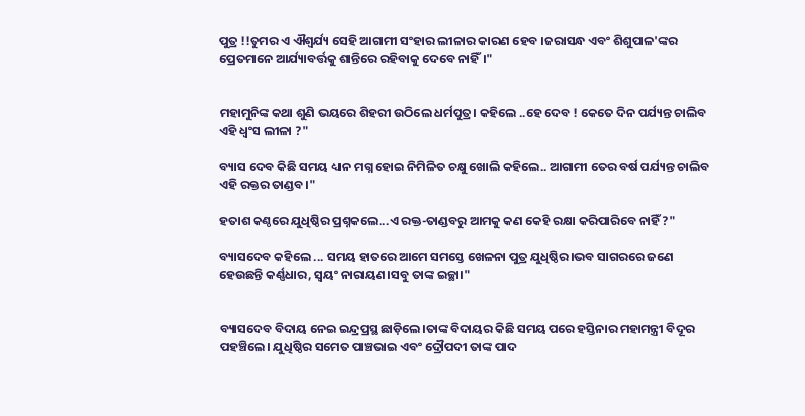ପୁତ୍ର !!ତୁମର ଏ ଐଶ୍ୱର୍ଯ୍ୟ ସେହି ଆଗାମୀ ସଂହାର ଲୀଳାର କାରଣ ହେବ ।ଜରାସନ୍ଧ ଏବଂ ଶିଶୁପାଳ'ଙ୍କର ପ୍ରେତମାନେ ଆର୍ଯ୍ୟାବର୍ତ୍ତକୁ ଶାନ୍ତିରେ ରହିବାକୁ ଦେବେ ନାହିଁ।"


ମହାମୁନିଙ୍କ କଥା ଶୁଣି ଭୟରେ ଶିହରୀ ଉଠିଲେ ଧର୍ମପୁତ୍ର। କହିଲେ ..ହେ ଦେବ ! କେତେ ଦିନ ପର୍ଯ୍ୟନ୍ତ ଚାଲିବ ଏହି ଧ୍ବଂସ ଲୀଳା ?"

ବ୍ୟାସ ଦେବ କିଛି ସମୟ ଧ୍ୟାନ ମଗ୍ନ ହୋଇ ନିମିଳିତ ଚକ୍ଷୁ ଖୋଲି କହିଲେ.. ଆଗାମୀ ତେର ବର୍ଷ ପର୍ଯ୍ୟନ୍ତ ଚାଲିବ ଏହି ରକ୍ତର ତାଣ୍ଡବ।"

ହତାଶ କଣ୍ଠରେ ଯୁଧିଷ୍ଠିର ପ୍ରଶ୍ନକଲେ...ଏ ରକ୍ତ-ତାଣ୍ଡବରୁ ଆମକୁ କଣ କେହି ରକ୍ଷା କରିପାରିବେ ନାହିଁ ?"

ବ୍ୟାସଦେବ କହିଲେ ... ସମୟ ହାତରେ ଆମେ ସମସ୍ତେ ଖେଳନା ପୁତ୍ର ଯୁଧିଷ୍ଠିର।ଭବ ସାଗରରେ ଜଣେ ହେଉଛନ୍ତି କର୍ଣ୍ଣଧାର, ସ୍ବୟଂ ନାରାୟଣ।ସବୁ ତାଙ୍କ ଇଚ୍ଛା।"


ବ୍ୟାସଦେବ ବିଦାୟ ନେଇ ଇନ୍ଦ୍ରପ୍ରସ୍ଥ ଛାଡ଼ିଲେ।ତାଙ୍କ ବିଦାୟର କିଛି ସମୟ ପରେ ହସ୍ତିନାର ମହାମନ୍ତ୍ରୀ ବିଦୂର ପହଞ୍ଚିଲେ। ଯୁଧିଷ୍ଠିର ସମେତ ପାଞ୍ଚଭାଇ ଏବଂ ଦ୍ରୌପଦୀ ତାଙ୍କ ପାଦ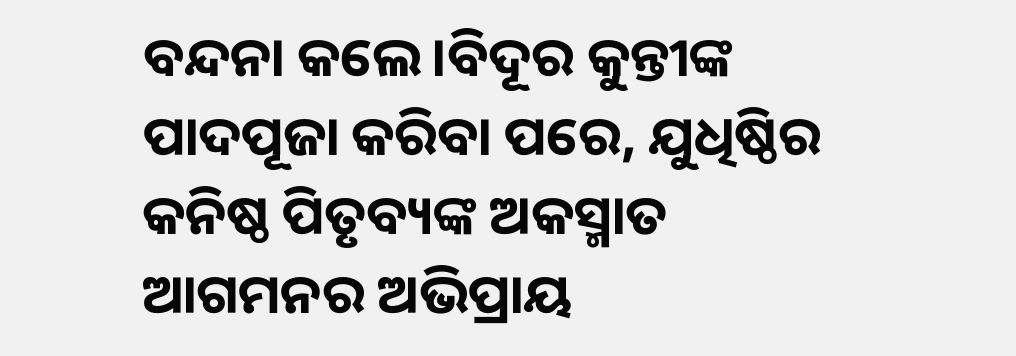ବନ୍ଦନା କଲେ।ବିଦୂର କୁନ୍ତୀଙ୍କ ପାଦପୂଜା କରିବା ପରେ, ଯୁଧିଷ୍ଠିର କନିଷ୍ଠ ପିତୃବ୍ୟଙ୍କ ଅକସ୍ମାତ ଆଗମନର ଅଭିପ୍ରାୟ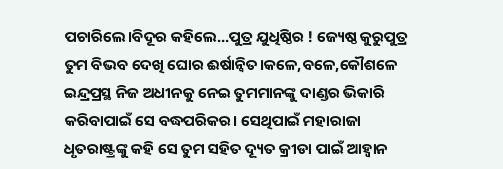ପଚାରିଲେ।ବିଦୂର କହିଲେ...ପୁତ୍ର ଯୁଧିଷ୍ଠିର ! ଜ୍ୟେଷ୍ଠ କୁରୁପୁତ୍ର ତୁମ ବିଭବ ଦେଖି ଘୋର ଈର୍ଷାନ୍ବିତ।କଳେ,ବଳେ,କୌଶଳେ ଇନ୍ଦ୍ରପ୍ରସ୍ଥ ନିଜ ଅଧୀନକୁ ନେଇ ତୁମମାନଙ୍କୁ ଦାଣ୍ଡର ଭିକାରି କରିବାପାଇଁ ସେ ବଦ୍ଧପରିକର। ସେଥିପାଇଁ ମହାରାଜା ଧୃତରାଷ୍ଟ୍ରଙ୍କୁ କହି ସେ ତୁମ ସହିତ ଦ୍ୟୂତ କ୍ରୀଡା ପାଇଁ ଆହ୍ବାନ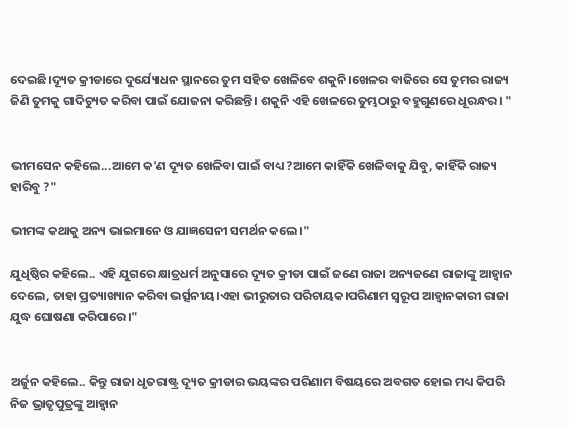ଦେଇଛି।ଦ୍ୟୂତ କ୍ରୀଡାରେ ଦୁର୍ଯ୍ୟୋଧନ ସ୍ଥାନରେ ତୁମ ସହିତ ଖେଳିବେ ଶକୁନି।ଖେଳର ବାଜିରେ ସେ ତୁମର ରାଜ୍ୟ ଜିଣି ତୁମକୁ ଗାଦିଚ୍ୟୁତ କରିବା ପାଇଁ ଯୋଜନା କରିଛନ୍ତି। ଶକୁନି ଏହି ଖେଳରେ ତୁମ୍ଭଠାରୁ ବହୁଗୁଣରେ ଧୂରନ୍ଧର। "


ଭୀମସେନ କହିଲେ...ଆମେ କ'ଣ ଦ୍ୟୂତ ଖେଳିବା ପାଇଁ ବାଧ୍ୟ ?ଆମେ କାହିଁକି ଖେଳିବାକୁ ଯିବୁ, କାହିଁକି ରାଜ୍ୟ ହାରିବୁ ?"

ଭୀମଙ୍କ କଥାକୁ ଅନ୍ୟ ଭାଇମାନେ ଓ ଯାଜ୍ଞସେନୀ ସମର୍ଥନ କଲେ।"

ଯୁଧିଷ୍ଠିର କହିଲେ.. ଏହି ଯୁଗରେ କ୍ଷାତ୍ରଧର୍ମ ଅନୁସାରେ ଦ୍ୟୂତ କ୍ରୀଡା ପାଇଁ ଜଣେ ରାଜା ଅନ୍ୟଜଣେ ରାଜାଙ୍କୁ ଆହ୍ବାନ ଦେଲେ, ତାହା ପ୍ରତ୍ୟାଖ୍ୟାନ କରିବା ଭର୍ତ୍ସନୀୟ।ଏହା ଭୀରୁତାର ପରିଚାୟକ।ପରିଣାମ ସ୍ବରୂପ ଆହ୍ବାନକାରୀ ରାଜା ଯୁଦ୍ଧ ଘୋଷଣା କରିପାରେ।"


ଅର୍ଜୁନ କହିଲେ.. କିନ୍ତୁ ରାଜା ଧୃତରାଷ୍ଟ୍ର ଦ୍ୟୂତ କ୍ରୀଡାର ଭୟଙ୍କର ପରିଣାମ ବିଷୟରେ ଅବଗତ ହୋଇ ମଧ୍ୟ କିପରି ନିଜ ଭ୍ରାତୃପୁତ୍ରଙ୍କୁ ଆହ୍ବାନ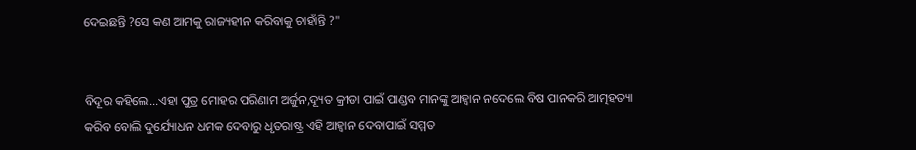ଦେଇଛନ୍ତି ?ସେ କଣ ଆମକୁ ରାଜ୍ୟହୀନ କରିବାକୁ ଚାହାଁନ୍ତି ?"


ବିଦୂର କହିଲେ...ଏହା ପୁତ୍ର ମୋହର ପରିଣାମ ଅର୍ଜୁନ,ଦ୍ୟୂତ କ୍ରୀଡା ପାଇଁ ପାଣ୍ଡବ ମାନଙ୍କୁ ଆହ୍ବାନ ନଦେଲେ ବିଷ ପାନକରି ଆତ୍ମହତ୍ୟା କରିବ ବୋଲି ଦୁର୍ଯ୍ୟୋଧନ ଧମକ ଦେବାରୁ ଧୃତରାଷ୍ଟ୍ର ଏହି ଆହ୍ବାନ ଦେବାପାଇଁ ସମ୍ମତ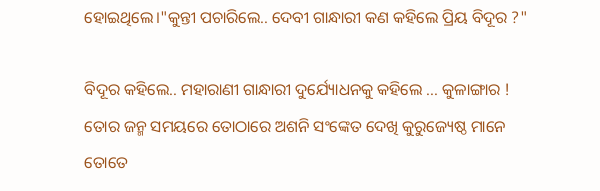ହୋଇଥିଲେ।"କୁନ୍ତୀ ପଚାରିଲେ.. ଦେବୀ ଗାନ୍ଧାରୀ କଣ କହିଲେ ପ୍ରିୟ ବିଦୂର ?"

ବିଦୂର କହିଲେ.. ମହାରାଣୀ ଗାନ୍ଧାରୀ ଦୁର୍ଯ୍ୟୋଧନକୁ କହିଲେ ... କୁଳାଙ୍ଗାର ! ତୋର ଜନ୍ମ ସମୟରେ ତୋଠାରେ ଅଶନି ସଂଙ୍କେତ ଦେଖି କୁରୁଜ୍ୟେଷ୍ଠ ମାନେ ତୋତେ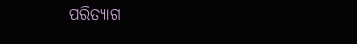ପରିତ୍ୟାଗ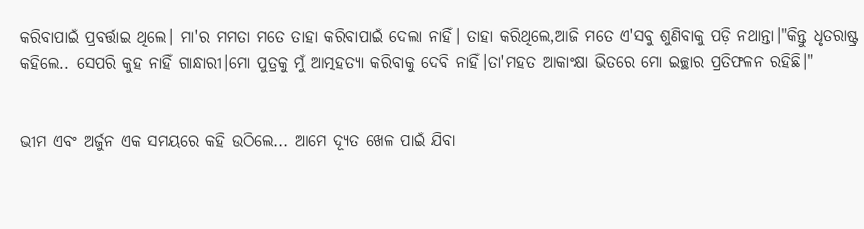କରିବାପାଇଁ ପ୍ରବର୍ତ୍ତାଇ ଥିଲେ। ମା'ର ମମତା ମତେ ତାହା କରିବାପାଇଁ ଦେଲା ନାହିଁ। ତାହା କରିଥିଲେ,ଆଜି ମତେ ଏ‌'ସବୁ ଶୁଣିବାକୁ ପଡ଼ି ନଥାନ୍ତା।"କିନ୍ତୁ ଧୃତରାଷ୍ଟ୍ର କହିଲେ.. ସେପରି କୁହ ନାହିଁ ଗାନ୍ଧାରୀ।ମୋ ପୁତ୍ରକୁ ମୁଁ ଆତ୍ମହତ୍ୟା କରିବାକୁ ଦେବି ନାହିଁ।ତା'ମହତ ଆକାଂକ୍ଷା ଭିତରେ ମୋ ଇଚ୍ଛାର ପ୍ରତିଫଳନ ରହିଛି।"


ଭୀମ ଏବଂ ଅର୍ଜୁନ ଏକ ସମୟରେ କହି ଉଠିଲେ... ଆମେ ଦ୍ୟୂତ ଖେଳ ପାଇଁ ଯିବା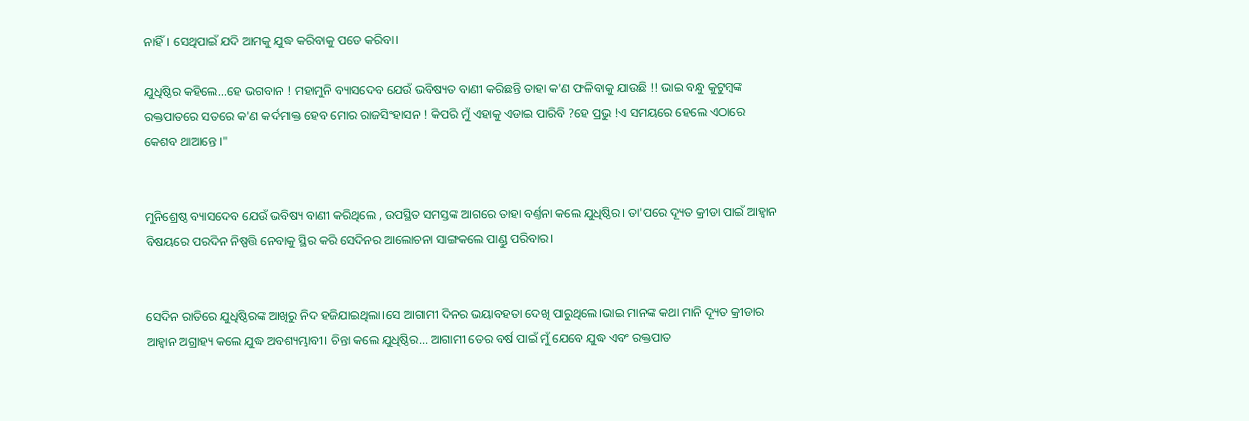ନାହିଁ। ସେଥିପାଇଁ ଯଦି ଆମକୁ ଯୁଦ୍ଧ କରିବାକୁ ପଡେ କରିବା।

ଯୁଧିଷ୍ଠିର କହିଲେ...ହେ ଭଗବାନ ! ମହାମୁନି ବ୍ୟାସଦେବ ଯେଉଁ ଭବିଷ୍ୟତ ବାଣୀ କରିଛନ୍ତି ତାହା କ'ଣ ଫଳିବାକୁ ଯାଉଛି !! ଭାଇ ବନ୍ଧୁ କୁଟୁମ୍ବଙ୍କ ରକ୍ତପାତରେ ସତରେ କ'ଣ କର୍ଦମାକ୍ତ ହେବ ମୋର ରାଜସିଂହାସନ ! କିପରି ମୁଁ ଏହାକୁ ଏଡାଇ ପାରିବି ?ହେ ପ୍ରଭୁ !ଏ ସମୟରେ ହେଲେ ଏଠାରେ କେଶବ ଥାଆନ୍ତେ ।"


ମୁନିଶ୍ରେଷ୍ଠ ବ୍ୟାସଦେବ ଯେଉଁ ଭବିଷ୍ୟ ବାଣୀ କରିଥିଲେ , ଉପସ୍ଥିତ ସମସ୍ତଙ୍କ ଆଗରେ ତାହା ବର୍ଣ୍ତନା କଲେ ଯୁଧିଷ୍ଠିର। ତା'ପରେ ଦ୍ୟୂତ କ୍ରୀଡା ପାଇଁ ଆହ୍ବାନ ବିଷୟରେ ପରଦିନ ନିଷ୍ପତ୍ତି ନେବାକୁ ସ୍ଥିର କରି ସେଦିନର ଆଲୋଚନା ସାଙ୍ଗକଲେ ପାଣ୍ଡୁ ପରିବାର।


ସେଦିନ ରାତିରେ ଯୁଧିଷ୍ଠିରଙ୍କ ଆଖିରୁ ନିଦ ହଜିଯାଇଥିଲା।ସେ ଆଗାମୀ ଦିନର ଭୟାବହତା ଦେଖି ପାରୁଥିଲେ।ଭାଇ ମାନଙ୍କ କଥା ମାନି ଦ୍ୟୂତ କ୍ରୀଡାର ଆହ୍ବାନ ଅଗ୍ରାହ୍ୟ କଲେ ଯୁଦ୍ଧ ଅବଶ୍ୟମ୍ଭାବୀ। ଚିନ୍ତା କଲେ ଯୁଧିଷ୍ଠିର... ଆଗାମୀ ତେର ବର୍ଷ ପାଇଁ ମୁଁ ଯେବେ ଯୁଦ୍ଧ ଏବଂ ରକ୍ତପାତ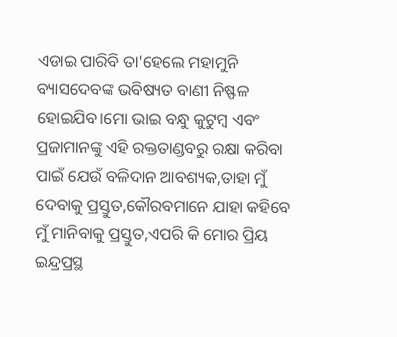ଏଡାଇ ପାରିବି ତା'ହେଲେ ମହାମୁନି ବ୍ୟାସଦେବଙ୍କ ଭବିଷ୍ୟତ ବାଣୀ ନିଷ୍ଫଳ ହୋଇଯିବ।ମୋ ଭାଇ ବନ୍ଧୁ କୁଟୁମ୍ବ ଏବଂ ପ୍ରଜାମାନଙ୍କୁ ଏହି ରକ୍ତତାଣ୍ଡବରୁ ରକ୍ଷା କରିବା ପାଇଁ ଯେଉଁ ବଳିଦାନ ଆବଶ୍ୟକ,ତାହା ମୁଁ ଦେବାକୁ ପ୍ରସ୍ତୁତ,କୌରବମାନେ ଯାହା କହିବେ ମୁଁ ମାନିବାକୁ ପ୍ରସ୍ତୁତ,ଏପରି କି ମୋର ପ୍ରିୟ ଇନ୍ଦ୍ରପ୍ରସ୍ଥ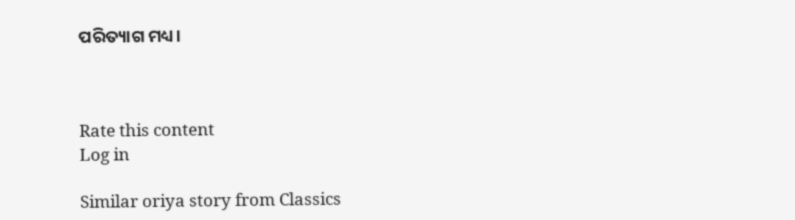ପରିତ୍ୟାଗ ମଧ୍ୟ।



Rate this content
Log in

Similar oriya story from Classics